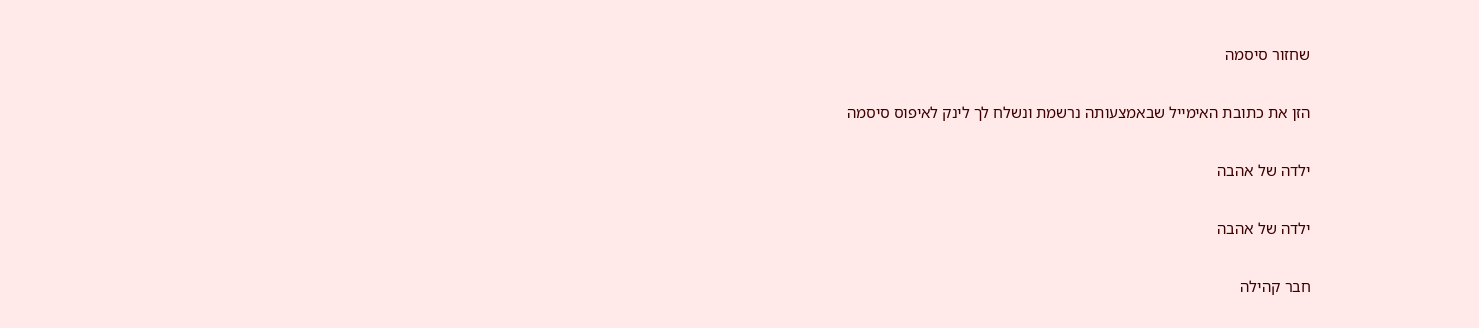שחזור סיסמה

הזן את כתובת האימייל שבאמצעותה נרשמת ונשלח לך לינק לאיפוס סיסמה

ילדה של אהבה

ילדה של אהבה

חבר קהילה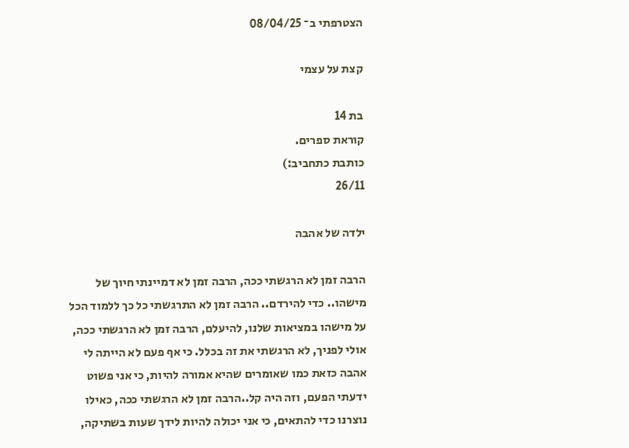הצטרפתי ב־ 08/04/25

קצת על עצמי

בת 14
קוראת ספרים.
כותבת כתחביב:)
26/11

ילדה של אהבה

הרבה זמן לא הרגשתי ככה, הרבה זמן לא דמיינתי חיוך של מישהו.. כדי להירדם.. הרבה זמן לא התרגשתי כל כך ללמוד הכל על מישהו במציאות שלנו, להיעלם, הרבה זמן לא הרגשתי ככה, אולי לפניך, לא הרגשתי את זה בכלל. כי אף פעם לא הייתה לי אהבה כזאת כמו שאומרים שהיא אמורה להיות, כי אני פשוט ידעתי הפעם, וזה היה קל..הרבה זמן לא הרגשתי ככה, כאילו נוצרנו כדי להתאים, כי אני יכולה להיות לידך שעות בשתיקה,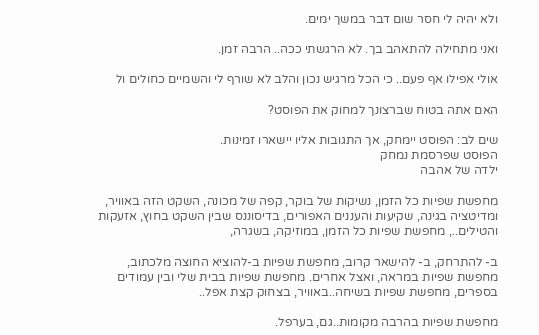ולא יהיה לי חסר שום דבר במשך ימים.

ואני מתחילה להתאהב בך. לא הרגשתי ככה.. הרבה זמן.

אולי אפילו אף פעם.. כי הכל מרגיש נכון והלב לא שורף לי והשמיים כחולים ול

האם אתה בטוח שברצונך למחוק את הפוסט?

שים לב: הפוסט יימחק, אך התגובות אליו יישארו זמינות.
הפוסט שפרסמת נמחק
ילדה של אהבה

מחפשת שפיות כל הזמן, נשיקות של בוקר, קפה של מכונה, השקט הזה באוויר, ומדיטציה בגינה, שקיעות והעננים האפורים, בדיסוננס שבין השקט בחוץ, אזעקות והטילים.., מחפשת שפיות כל הזמן, במוזיקה, בשגרה,

ב- להתרחק, ב- להישאר קרוב, מחפשת שפיות ב-להוציא החוצה מלכתוב, מחפשת שפיות במראה, ואצל אחרים. מחפשת שפיות בבית שלי ובין עמודים בספרים, מחפשת שפיות בשיחה..באוויר, בצחוק קצת אפל..

מחפשת שפיות בהרבה מקומות..גם, בערפל.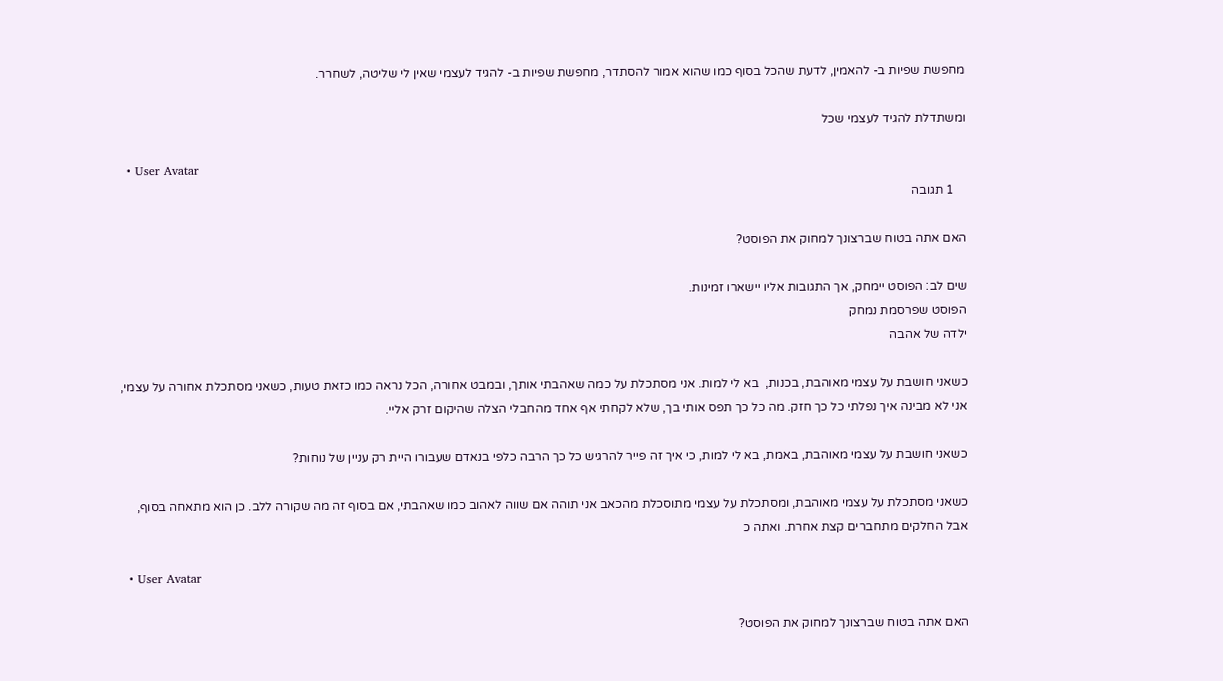מחפשת שפיות ב- להאמין, לדעת שהכל בסוף כמו שהוא אמור להסתדר, מחפשת שפיות ב- להגיד לעצמי שאין לי שליטה, לשחרר.

ומשתדלת להגיד לעצמי שכל

  • User Avatar
    1 תגובה

האם אתה בטוח שברצונך למחוק את הפוסט?

שים לב: הפוסט יימחק, אך התגובות אליו יישארו זמינות.
הפוסט שפרסמת נמחק
ילדה של אהבה

כשאני חושבת על עצמי מאוהבת, בכנות,  בא לי למות. אני מסתכלת על כמה שאהבתי אותך, ובמבט אחורה, הכל נראה כמו כזאת טעות, כשאני מסתכלת אחורה על עצמי, אני לא מבינה איך נפלתי כל כך חזק. מה כל כך תפס אותי בך, שלא לקחתי אף אחד מהחבלי הצלה שהיקום זרק אליי.

כשאני חושבת על עצמי מאוהבת, באמת, בא לי למות, כי איך זה פייר להרגיש כל כך הרבה כלפי בנאדם שעבורו היית רק עניין של נוחות?

כשאני מסתכלת על עצמי מאוהבת, ומסתכלת על עצמי מתוסכלת מהכאב אני תוהה אם שווה לאהוב כמו שאהבתי, אם בסוף זה מה שקורה ללב. כן הוא מתאחה בסוף, אבל החלקים מתחברים קצת אחרת. ואתה כ

  • User Avatar

האם אתה בטוח שברצונך למחוק את הפוסט?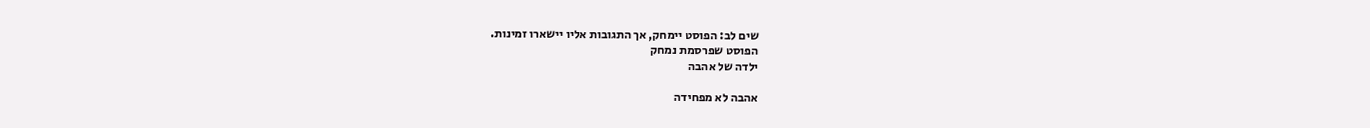שים לב: הפוסט יימחק, אך התגובות אליו יישארו זמינות.
הפוסט שפרסמת נמחק
ילדה של אהבה

אהבה לא מפחידה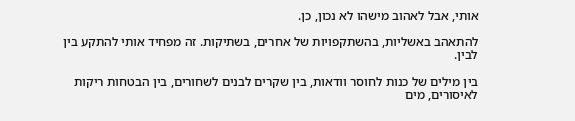אותי, אבל לאהוב מישהו לא נכון, כן.

להתאהב באשליות, בהשתקפויות של אחרים, בשתיקות. זה מפחיד אותי להתקע בין לבין.

בין מילים של כנות לחוסר וודאות, בין שקרים לבנים לשחורים, בין הבטחות ריקות לאיסורים, מים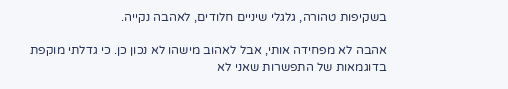בשקיפות טהורה, גלגלי שיניים חלודים, לאהבה נקייה.

אהבה לא מפחידה אותי, אבל לאהוב מישהו לא נכון כן. כי גדלתי מוקפת בדוגמאות של התפשרות שאני לא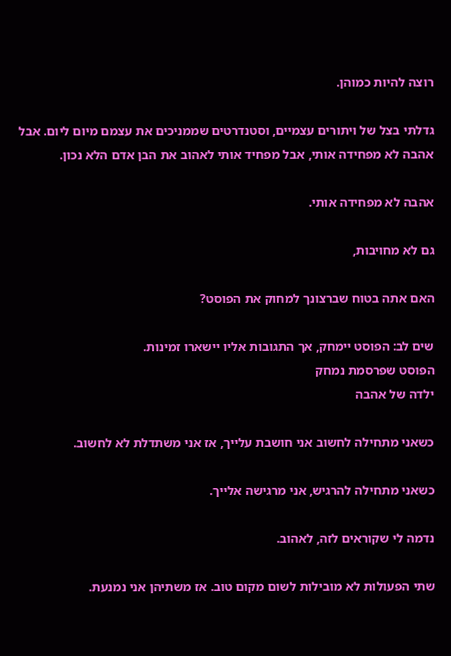רוצה להיות כמוהן.

גדלתי בצל של ויתורים עצמיים, וסטנדרטים שממניכים את עצמם מיום ליום. אבל אהבה לא מפחידה אותי, אבל מפחיד אותי לאהוב את הבן אדם הלא נכון.

אהבה לא מפחידה אותי.

גם לא מחויבות,

האם אתה בטוח שברצונך למחוק את הפוסט?

שים לב: הפוסט יימחק, אך התגובות אליו יישארו זמינות.
הפוסט שפרסמת נמחק
ילדה של אהבה

כשאני מתחילה לחשוב אני חושבת עלייך, אז אני משתדלת לא לחשוב.

כשאני מתחילה להרגיש, אני מרגישה אלייך.

נדמה לי שקוראים לזה, לאהוב.

שתי הפעולות לא מובילות לשום מקום טוב. אז משתיהן אני נמנעת.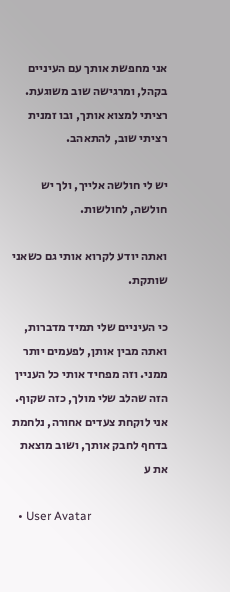אני מחפשת אותך עם העיניים בקהל, ומרגישה שוב משוגעת. רציתי למצוא אותך, ובו זמנית רציתי שוב, להתאהב.

יש לי חולשה אלייך, ולך יש חולשה, לחולשות.

ואתה יודע לקרוא אותי גם כשאני שותקת.

כי העיניים שלי תמיד מדברות, ואתה מבין אותן, לפעמים יותר ממני. וזה מפחיד אותי כל העניין הזה שהלב שלי מולך, כזה שקוף. אני לוקחת צעדים אחורה, נלחמת בדחף לחבק אותך, ושוב מוצאת את ע

  • User Avatar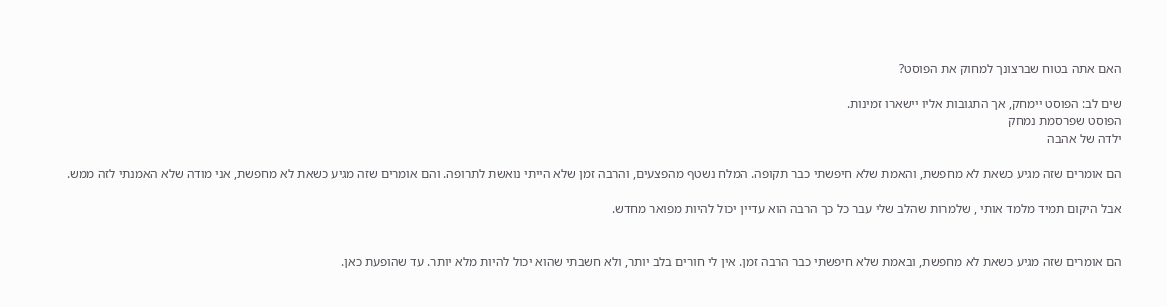האם אתה בטוח שברצונך למחוק את הפוסט?

שים לב: הפוסט יימחק, אך התגובות אליו יישארו זמינות.
הפוסט שפרסמת נמחק
ילדה של אהבה

הם אומרים שזה מגיע כשאת לא מחפשת, והאמת שלא חיפשתי כבר תקופה. המלח נשטף מהפצעים, והרבה זמן שלא הייתי נואשת לתרופה. והם אומרים שזה מגיע כשאת לא מחפשת, אני מודה שלא האמנתי לזה ממש.

אבל היקום תמיד מלמד אותי , שלמרות שהלב שלי עבר כל כך הרבה הוא עדיין יכול להיות מפואר מחדש.


הם אומרים שזה מגיע כשאת לא מחפשת, ובאמת שלא חיפשתי כבר הרבה זמן. אין לי חורים בלב יותר, ולא חשבתי שהוא יכול להיות מלא יותר. עד שהופעת כאן.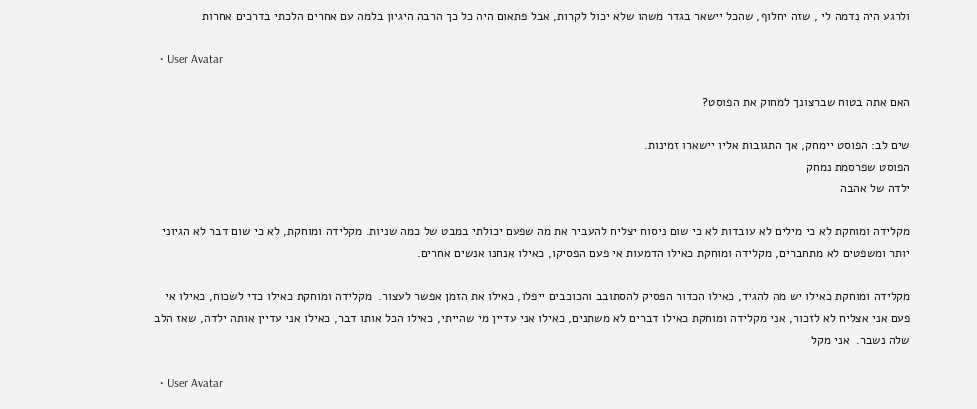ולרגע היה נדמה לי , שזה יחלוף, שהכל יישאר בגדר משהו שלא יכול לקרות, אבל פתאום היה כל כך הרבה היגיון בלמה עם אחרים הלכתי בדרכים אחרות

  • User Avatar

האם אתה בטוח שברצונך למחוק את הפוסט?

שים לב: הפוסט יימחק, אך התגובות אליו יישארו זמינות.
הפוסט שפרסמת נמחק
ילדה של אהבה

מקלידה ומוחקת לא כי מילים לא עובדות לא כי שום ניסוח יצליח להעביר את מה שפעם יכולתי במבט של כמה שניות. מקלידה ומוחקת, לא כי שום דבר לא הגיוני יותר ומשפטים לא מתחברים, מקלידה ומוחקת כאילו הדמעות אי פעם הפסיקו, כאילו אנחנו אנשים אחרים.

מקלידה ומוחקת כאילו יש מה להגיד, כאילו הכדור הפסיק להסתובב והכוכבים ייפלו, כאילו את הזמן אפשר לעצור.  מקלידה ומוחקת כאילו כדי לשכוח, כאילו אי פעם אני אצליח לא לזכור, אני מקלידה ומוחקת כאילו דברים לא משתנים, כאילו אני עדיין מי שהייתי, כאילו הכל אותו דבר, כאילו אני עדיין אותה ילדה, שאז הלב שלה נשבר.  אני מקל

  • User Avatar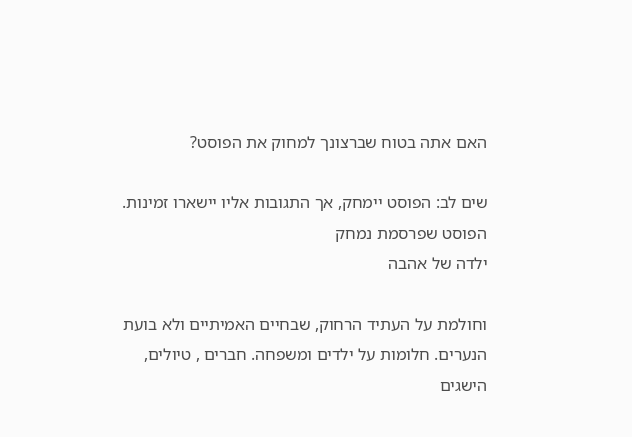האם אתה בטוח שברצונך למחוק את הפוסט?

שים לב: הפוסט יימחק, אך התגובות אליו יישארו זמינות.
הפוסט שפרסמת נמחק
ילדה של אהבה

וחולמת על העתיד הרחוק, שבחיים האמיתיים ולא בועת הנערים. חלומות על ילדים ומשפחה. חברים , טיולים, הישגים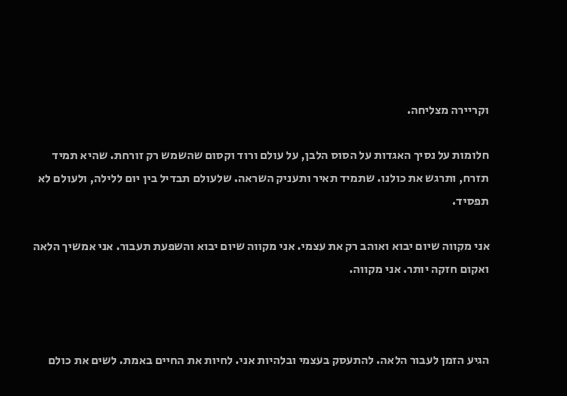וקריירה מצליחה.

חלומות על נסיך האגדות על הסוס הלבן, על עולם ורוד וקסום שהשמש רק זורחת. שהיא תמיד תזרח, ותרגש את כולנו. שתמיד תאיר ותעניק השראה. שלעולם תבדיל בין יום ללילה, ולעולם לא תפסיד.

אני מקווה שיום יבוא ואוהב רק את עצמי. אני מקווה שיום יבוא והשפעת תעבור. אני אמשיך הלאה ואקום חזקה יותר. אני מקווה.



הגיע הזמן לעבור הלאה. להתעסק בעצמי ובלהיות אני. לחיות את החיים באמת. לשים את כולם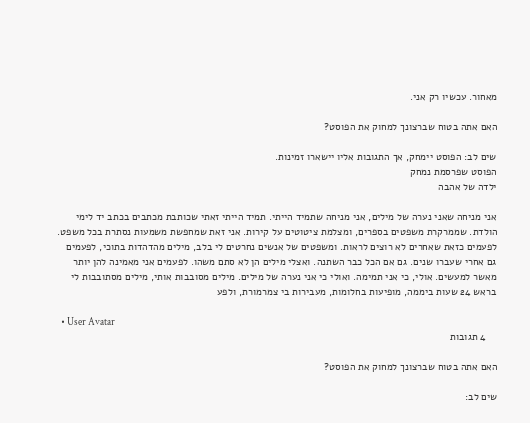מאחור. עכשיו רק אני.

האם אתה בטוח שברצונך למחוק את הפוסט?

שים לב: הפוסט יימחק, אך התגובות אליו יישארו זמינות.
הפוסט שפרסמת נמחק
ילדה של אהבה

אני מניחה שאני נערה של מילים, אני מניחה שתמיד הייתי. תמיד הייתי זאתי שכותבת מכתבים בכתב יד לימי הולדת. שממרקרת משפטים בספרים, ומצלמת ציטוטים על קירות. אני זאת שמחפשת משמעות נסתרת בכל משפט. לפעמים כזאת שאחרים לא רוצים לראות. ומשפטים של אנשים נחרטים לי בלב, מילים מהדהדות בתוכי, לפעמים גם אחרי שעברו שנים. גם אם הכל כבר השתנה. ואצלי מילים הן לא סתם משהו. לפעמים אני מאמינה להן יותר מאשר למעשים. אולי, כי אני תמימה. ואולי כי אני נערה של מילים. מילים מסובבות אותי, מילים מסתובבות לי בראש 24 שעות ביממה, מופיעות בחלומות, מעבירות בי צמרמורת, ולפע

  • User Avatar
    4 תגובות

האם אתה בטוח שברצונך למחוק את הפוסט?

שים לב: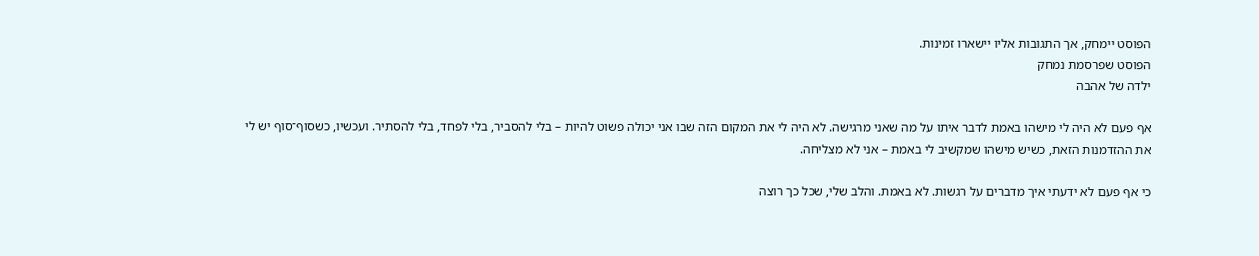הפוסט יימחק, אך התגובות אליו יישארו זמינות.
הפוסט שפרסמת נמחק
ילדה של אהבה

אף פעם לא היה לי מישהו באמת לדבר איתו על מה שאני מרגישה. לא היה לי את המקום הזה שבו אני יכולה פשוט להיות – בלי להסביר, בלי לפחד, בלי להסתיר. ועכשיו, כשסוף־סוף יש לי את ההזדמנות הזאת, כשיש מישהו שמקשיב לי באמת – אני לא מצליחה.

כי אף פעם לא ידעתי איך מדברים על רגשות. לא באמת. והלב שלי, שכל כך רוצה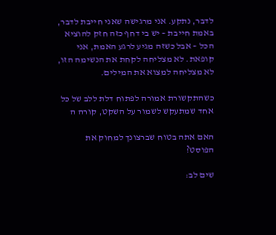לדבר, נתקע. אני מרגישה שאני חייבת לדבר, באמת חייבת – יש בי דחף כזה חזק להוציא הכל – אבל כשזה מגיע לרגע האמת, אני קופאת. לא מצליחה לקחת את הנשימה הזו, לא מצליחה למצוא את המילים.

כשהתקשורת אמורה לפתוח דלת ללב של כל אחד שמתעקש לשמור על השקט, קורה ה

האם אתה בטוח שברצונך למחוק את הפוסט?

שים לב: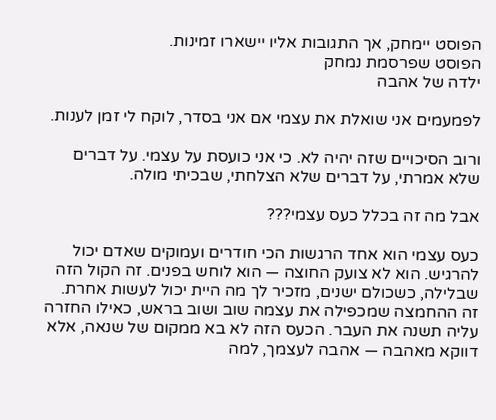הפוסט יימחק, אך התגובות אליו יישארו זמינות.
הפוסט שפרסמת נמחק
ילדה של אהבה

לפמעמים אני שואלת את עצמי אם אני בסדר, לוקח לי זמן לענות.

ורוב הסיכויים שזה יהיה לא. כי אני כועסת על עצמי. על דברים שלא אמרתי, על דברים שלא הצלחתי, שבכיתי מולה.

אבל מה זה בכלל כעס עצמי???

כעס עצמי הוא אחד הרגשות הכי חודרים ועמוקים שאדם יכול להרגיש. הוא לא צועק החוצה — הוא לוחש בפנים. זה הקול הזה שבלילה, כשכולם ישנים, מזכיר לך מה היית יכול לעשות אחרת. זה ההחמצה שמכפילה את עצמה שוב ושוב בראש, כאילו החזרה עליה תשנה את העבר. הכעס הזה לא בא ממקום של שנאה, אלא דווקא מאהבה — אהבה לעצמך, למה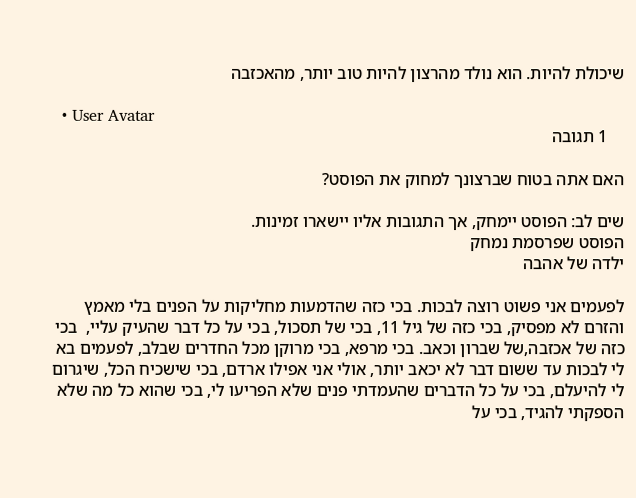שיכולת להיות. הוא נולד מהרצון להיות טוב יותר, מהאכזבה

  • User Avatar
    1 תגובה

האם אתה בטוח שברצונך למחוק את הפוסט?

שים לב: הפוסט יימחק, אך התגובות אליו יישארו זמינות.
הפוסט שפרסמת נמחק
ילדה של אהבה

לפעמים אני פשוט רוצה לבכות. בכי כזה שהדמעות מחליקות על הפנים בלי מאמץ והזרם לא מפסיק, בכי כזה של גיל 11, בכי של תסכול, בכי על כל דבר שהעיק עליי,  בכי כזה של אכזבה,של שברון וכאב. בכי מרפא, בכי מרוקן מכל החדרים שבלב, לפעמים בא לי לבכות עד ששום דבר לא יכאב יותר, אולי אני אפילו ארדם, בכי שישכיח הכל, שיגרום לי להיעלם, בכי על כל הדברים שהעמדתי פנים שלא הפריעו לי, בכי שהוא כל מה שלא הספקתי להגיד, בכי על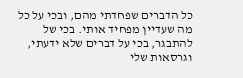כל הדברים שפחדתי מהם, ובכי על כל מה שעדיין מפחיד אותי. בכי של להתבגר, בכי על דברים שלא ידעתי, וגרסאות שלי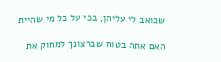שכואב לי עליהן, בכי על כל מי שהיית

האם אתה בטוח שברצונך למחוק את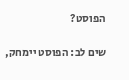הפוסט?

שים לב: הפוסט יימחק,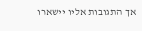אך התגובות אליו יישארו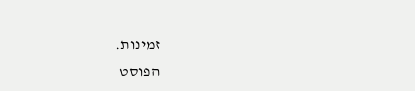זמינות.
הפוסט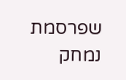שפרסמת נמחק